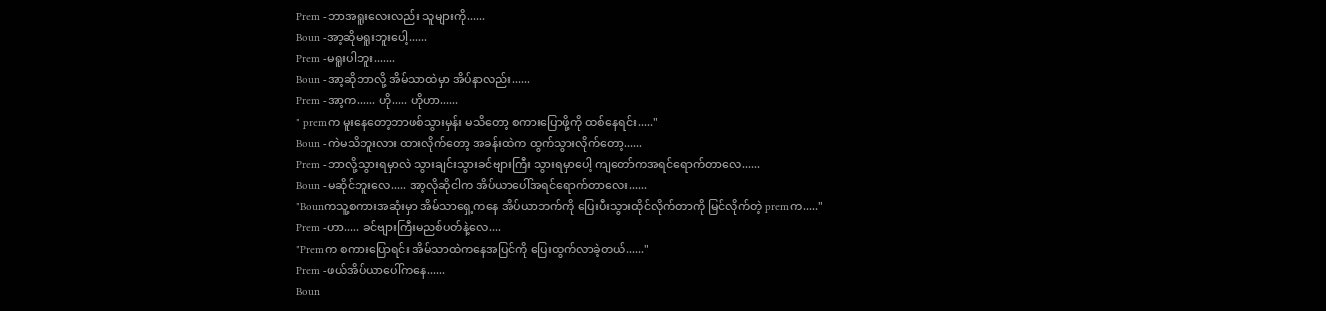Prem -ဘာအရူးလေးလည်း သူများကို......
Boun -အာ့ဆိုမရူးဘူးပေါ့......
Prem -မရူးပါဘူး.......
Boun -အာ့ဆိုဘာလို့ အိမ်သာထဲမှာ အိပ်နာလည်း......
Prem -အာ့က...... ဟို..... ဟိုဟာ......
" premက မူးနေတော့ဘာဖစ်သွားမှန်း မသိတော့ စကားပြောဖို့ကို ထစ်နေရင်း....."
Boun -ကဲမသိဘူးလား ထားလိုက်တော့ အခန်းထဲက ထွက်သွားလိုက်တော့......
Prem -ဘာလို့သွားရမှာလဲ သွားချင်းသွားခင်ဗျားကြီး သွားရမှာပေါ့ ကျတော်ကအရင်ရောက်တာလေ......
Boun -မဆိုင်ဘူးလေ..... အာ့လိုဆိုငါက အိပ်ယာပေါ်အရင်ရောက်တာလေး......
"Bounကသူ့စကားအဆုံးမှာ အိမ်သာရှေ့ကနေ အိပ်ယာဘက်ကို ပြေးပီးသွားထိုင်လိုက်တာကို မြင်လိုက်တဲ့ premက....."
Prem -ဟာ..... ခင်ဗျားကြီးမညစ်ပတ်နဲ့လေ....
"Premက စကားပြောရင်း အိမ်သာထဲကနေအပြင်ကို ပြေးထွက်လာခဲ့တယ်......"
Prem -ဖယ်အိပ်ယာပေါ်ကနေ......
Boun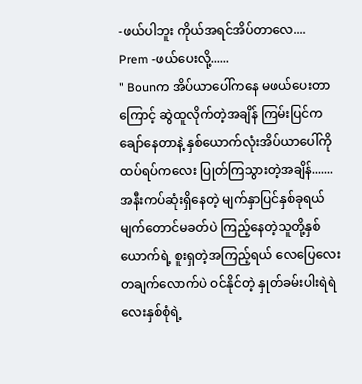-ဖယ်ပါဘူး ကိုယ်အရင်အိပ်တာလေ....
Prem -ဖယ်ပေးလို့......
" Bounက အိပ်ယာပေါ်ကနေ မဖယ်ပေးတာကြောင့် ဆွဲထူလိုက်တဲ့အချိန် ကြမ်းပြင်ကချော်နေတာနဲ့ နှစ်ယောက်လုံးအိပ်ယာပေါ်ကို ထပ်ရပ်ကလေး ပြုတ်ကြသွားတဲ့အချိန်.......
အနီးကပ်ဆုံးရှိနေတဲ့ မျက်နှာပြင်နှစ်ခုရယ် မျက်တောင်မခတ်ပဲ ကြည့်နေတဲ့သူတို့နှစ်ယောက်ရဲ့ စူးရှတဲ့အကြည့်ရယ် လေပြေလေး တချက်လောက်ပဲ ဝင်နိုင်တဲ့ နှုတ်ခမ်းပါးရဲရဲလေးနှစ်စုံရဲ့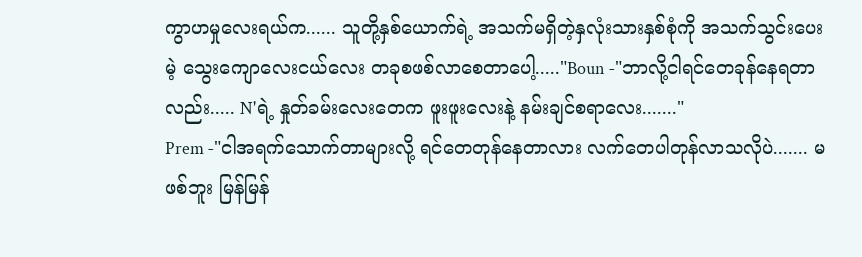ကွာဟမှုလေးရယ်က...... သူတို့နှစ်ယောက်ရဲ့ အသက်မရှိတဲ့နှလုံးသားနှစ်စုံကို အသက်သွင်းပေးမဲ့ သွေးကျောလေးငယ်လေး တခုစဖစ်လာစေတာပေါ့....."Boun -"ဘာလို့ငါရင်တေခုန်နေရတာလည်း..... N'ရဲ့ နှုတ်ခမ်းလေးတေက ဖူးဖူးလေးနဲ့ နမ်းချင်စရာလေး......."
Prem -"ငါအရက်သောက်တာများလို့ ရင်တေတုန်နေတာလား လက်တေပါတုန်လာသလိုပဲ....... မဖစ်ဘူး မြန်မြန်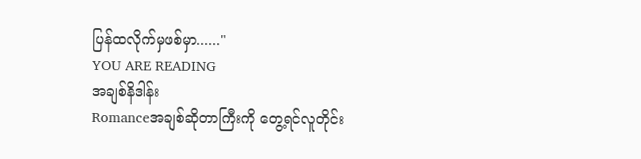ပြန်ထလိုက်မှဖစ်မှာ......"
YOU ARE READING
အချစ်နိဒါန်း
Romanceအချစ်ဆိုတာကြီးကို တွေ့ရင်လူတိုင်း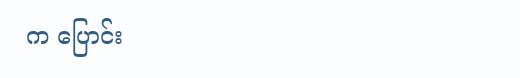က ပြောင်း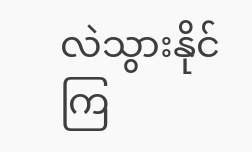လဲသွားနိုင်ကြ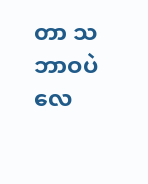တာ သဘာဝပဲလေ